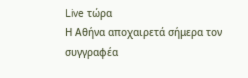Live τώρα
Η Αθήνα αποχαιρετά σήμερα τον συγγραφέα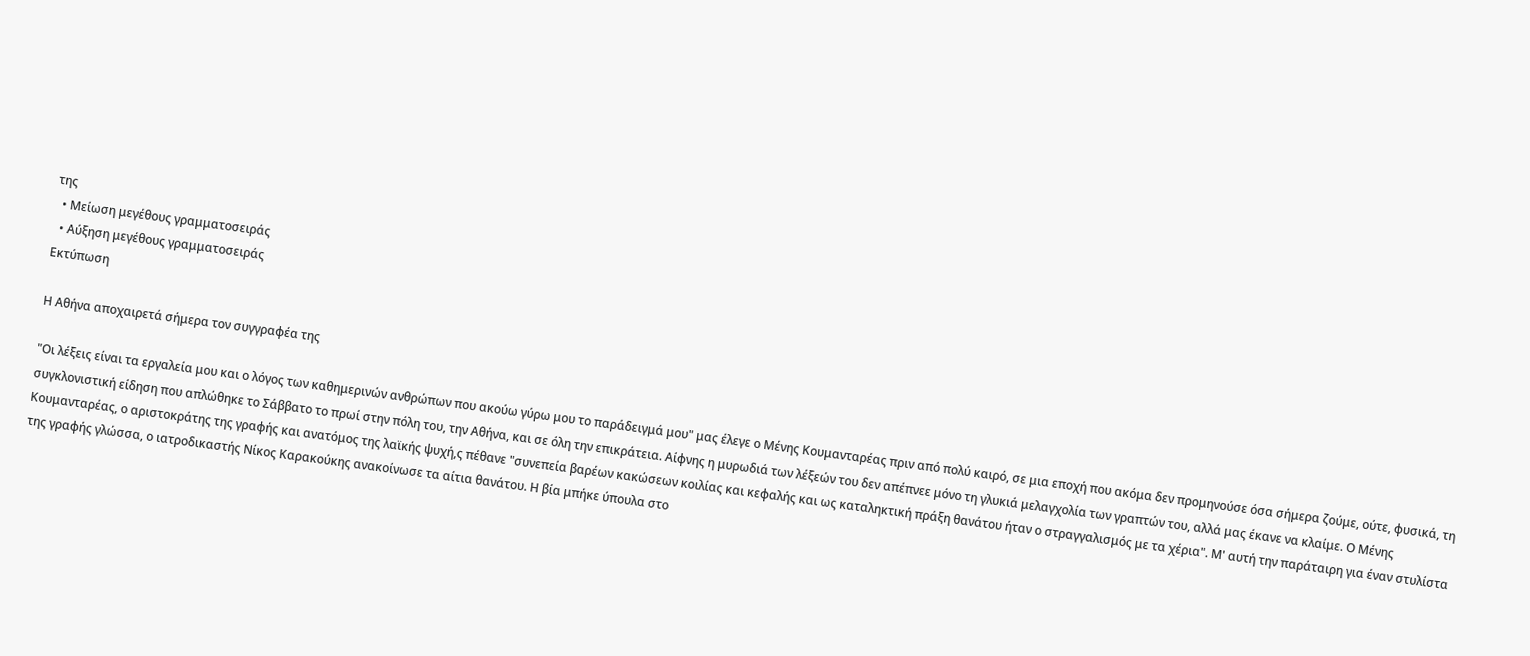της
  • Μείωση μεγέθους γραμματοσειράς
  • Αύξηση μεγέθους γραμματοσειράς
Εκτύπωση

Η Αθήνα αποχαιρετά σήμερα τον συγγραφέα της

"Οι λέξεις είναι τα εργαλεία μου και ο λόγος των καθημερινών ανθρώπων που ακούω γύρω μου το παράδειγμά μου" μας έλεγε ο Μένης Κουμανταρέας πριν από πολύ καιρό, σε μια εποχή που ακόμα δεν προμηνούσε όσα σήμερα ζούμε, ούτε, φυσικά, τη συγκλονιστική είδηση που απλώθηκε το Σάββατο το πρωί στην πόλη του, την Αθήνα, και σε όλη την επικράτεια. Αίφνης η μυρωδιά των λέξεών του δεν απέπνεε μόνο τη γλυκιά μελαγχολία των γραπτών του, αλλά μας έκανε να κλαίμε. Ο Μένης Κουμανταρέας, ο αριστοκράτης της γραφής και ανατόμος της λαϊκής ψυχή,ς πέθανε "συνεπεία βαρέων κακώσεων κοιλίας και κεφαλής και ως καταληκτική πράξη θανάτου ήταν ο στραγγαλισμός με τα χέρια". Μ' αυτή την παράταιρη για έναν στυλίστα της γραφής γλώσσα, ο ιατροδικαστής Νίκος Καρακούκης ανακοίνωσε τα αίτια θανάτου. Η βία μπήκε ύπουλα στο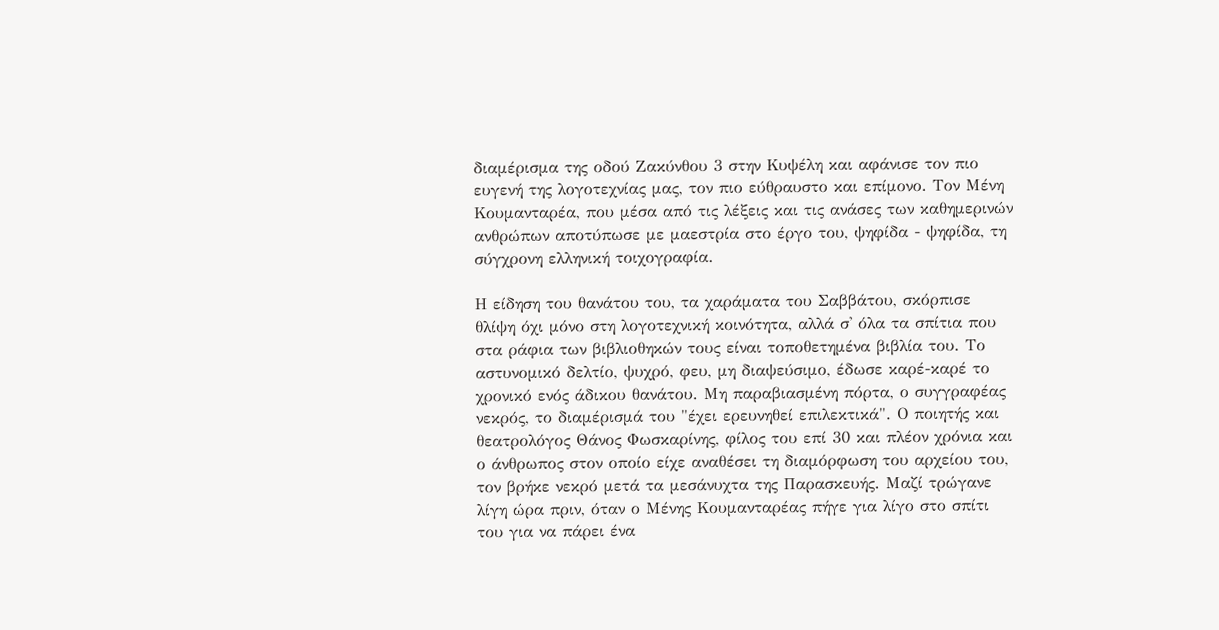διαμέρισμα της οδού Ζακύνθου 3 στην Κυψέλη και αφάνισε τον πιο ευγενή της λογοτεχνίας μας, τον πιο εύθραυστο και επίμονο. Τον Μένη Κουμανταρέα, που μέσα από τις λέξεις και τις ανάσες των καθημερινών ανθρώπων αποτύπωσε με μαεστρία στο έργο του, ψηφίδα - ψηφίδα, τη σύγχρονη ελληνική τοιχογραφία.

Η είδηση του θανάτου του, τα χαράματα του Σαββάτου, σκόρπισε θλίψη όχι μόνο στη λογοτεχνική κοινότητα, αλλά σ' όλα τα σπίτια που στα ράφια των βιβλιοθηκών τους είναι τοποθετημένα βιβλία του. Το αστυνομικό δελτίο, ψυχρό, φευ, μη διαψεύσιμο, έδωσε καρέ-καρέ το χρονικό ενός άδικου θανάτου. Μη παραβιασμένη πόρτα, ο συγγραφέας νεκρός, το διαμέρισμά του "έχει ερευνηθεί επιλεκτικά". Ο ποιητής και θεατρολόγος Θάνος Φωσκαρίνης, φίλος του επί 30 και πλέον χρόνια και ο άνθρωπος στον οποίο είχε αναθέσει τη διαμόρφωση του αρχείου του, τον βρήκε νεκρό μετά τα μεσάνυχτα της Παρασκευής. Μαζί τρώγανε λίγη ώρα πριν, όταν ο Μένης Κουμανταρέας πήγε για λίγο στο σπίτι του για να πάρει ένα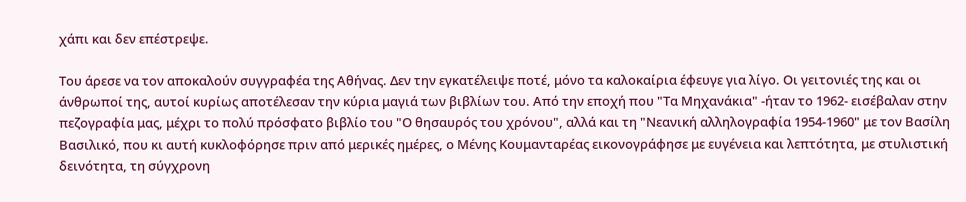χάπι και δεν επέστρεψε.

Του άρεσε να τον αποκαλούν συγγραφέα της Αθήνας. Δεν την εγκατέλειψε ποτέ, μόνο τα καλοκαίρια έφευγε για λίγο. Οι γειτονιές της και οι άνθρωποί της, αυτοί κυρίως αποτέλεσαν την κύρια μαγιά των βιβλίων του. Από την εποχή που "Τα Μηχανάκια" -ήταν το 1962- εισέβαλαν στην πεζογραφία μας, μέχρι το πολύ πρόσφατο βιβλίο του "Ο θησαυρός του χρόνου", αλλά και τη "Νεανική αλληλογραφία 1954-1960" με τον Βασίλη Βασιλικό, που κι αυτή κυκλοφόρησε πριν από μερικές ημέρες, ο Μένης Κουμανταρέας εικονογράφησε με ευγένεια και λεπτότητα, με στυλιστική δεινότητα, τη σύγχρονη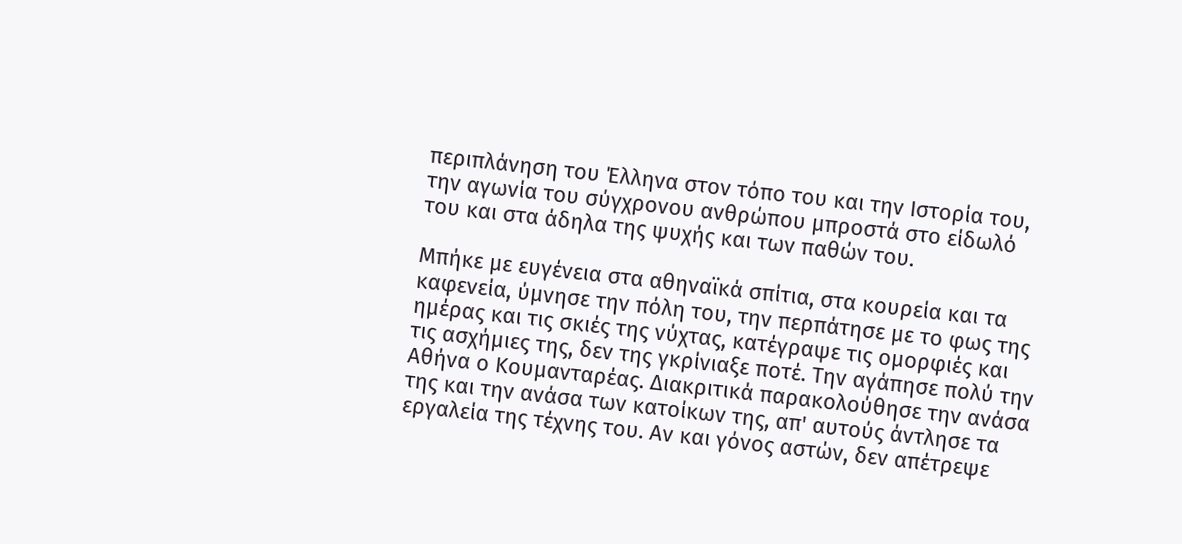περιπλάνηση του Έλληνα στον τόπο του και την Ιστορία του, την αγωνία του σύγχρονου ανθρώπου μπροστά στο είδωλό του και στα άδηλα της ψυχής και των παθών του.

Μπήκε με ευγένεια στα αθηναϊκά σπίτια, στα κουρεία και τα καφενεία, ύμνησε την πόλη του, την περπάτησε με το φως της ημέρας και τις σκιές της νύχτας, κατέγραψε τις ομορφιές και τις ασχήμιες της, δεν της γκρίνιαξε ποτέ. Την αγάπησε πολύ την Αθήνα ο Κουμανταρέας. Διακριτικά παρακολούθησε την ανάσα της και την ανάσα των κατοίκων της, απ' αυτούς άντλησε τα εργαλεία της τέχνης του. Αν και γόνος αστών, δεν απέτρεψε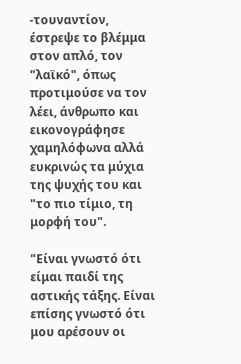-τουναντίον, έστρεψε το βλέμμα στον απλό, τον "λαϊκό", όπως προτιμούσε να τον λέει, άνθρωπο και εικονογράφησε χαμηλόφωνα αλλά ευκρινώς τα μύχια της ψυχής του και "το πιο τίμιο, τη μορφή του".

"Είναι γνωστό ότι είμαι παιδί της αστικής τάξης. Είναι επίσης γνωστό ότι μου αρέσουν οι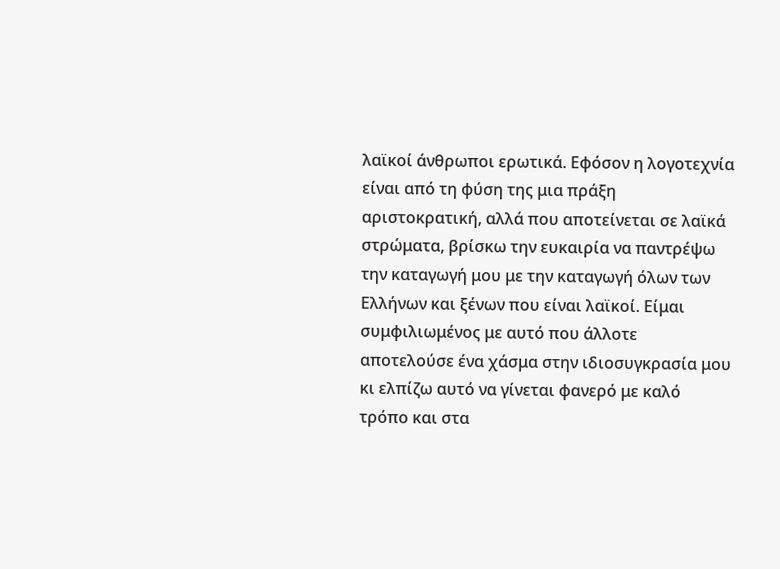λαϊκοί άνθρωποι ερωτικά. Εφόσον η λογοτεχνία είναι από τη φύση της μια πράξη αριστοκρατική, αλλά που αποτείνεται σε λαϊκά στρώματα, βρίσκω την ευκαιρία να παντρέψω την καταγωγή μου με την καταγωγή όλων των Ελλήνων και ξένων που είναι λαϊκοί. Είμαι συμφιλιωμένος με αυτό που άλλοτε αποτελούσε ένα χάσμα στην ιδιοσυγκρασία μου κι ελπίζω αυτό να γίνεται φανερό με καλό τρόπο και στα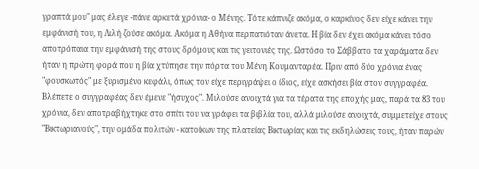γραπτά μου" μας έλεγε -πάνε αρκετά χρόνια- ο Μένης. Τότε κάπνιζε ακόμα, ο καρκίνος δεν είχε κάνει την εμφάνισή του, η Λιλή ζούσε ακόμα. Ακόμα η Αθήνα περπατιόταν άνετα. Η βία δεν έχει ακόμα κάνει τόσο αποτρόπαια την εμφάνισή της στους δρόμους και τις γειτονιές της. Ωστόσο το Σάββατο τα χαράματα δεν ήταν η πρώτη φορά που η βία χτύπησε την πόρτα του Μένη Κουμανταρέα. Πριν από δύο χρόνια ένας "φουσκωτός" με ξυρισμένο κεφάλι, όπως τον είχε περιγράψει ο ίδιος, είχε ασκήσει βία στον συγγραφέα. Βλέπετε ο συγγραφέας δεν έμενε "ήσυχος". Μιλούσε ανοιχτά για τα τέρατα της εποχής μας, παρά τα 83 του χρόνια, δεν αποτραβήχτηκε στο σπίτι του να γράφει τα βιβλία του, αλλά μιλούσε ανοιχτά, συμμετείχε στους "Βικτωριανούς", την ομάδα πολιτών - κατοίκων της πλατείας Βικτωρίας και τις εκδηλώσεις τους, ήταν παρών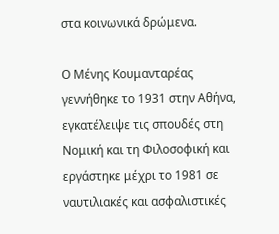στα κοινωνικά δρώμενα.

Ο Μένης Κουμανταρέας γεννήθηκε το 1931 στην Αθήνα, εγκατέλειψε τις σπουδές στη Νομική και τη Φιλοσοφική και εργάστηκε μέχρι το 1981 σε ναυτιλιακές και ασφαλιστικές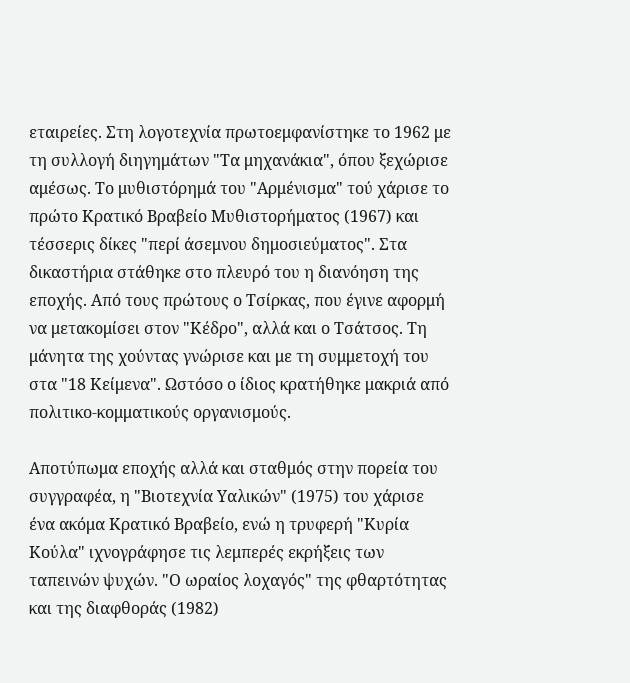εταιρείες. Στη λογοτεχνία πρωτοεμφανίστηκε το 1962 με τη συλλογή διηγημάτων "Τα μηχανάκια", όπου ξεχώρισε αμέσως. Το μυθιστόρημά του "Αρμένισμα" τού χάρισε το πρώτο Κρατικό Βραβείο Μυθιστορήματος (1967) και τέσσερις δίκες "περί άσεμνου δημοσιεύματος". Στα δικαστήρια στάθηκε στο πλευρό του η διανόηση της εποχής. Από τους πρώτους ο Τσίρκας, που έγινε αφορμή να μετακομίσει στον "Κέδρο", αλλά και ο Τσάτσος. Τη μάνητα της χούντας γνώρισε και με τη συμμετοχή του στα "18 Κείμενα". Ωστόσο ο ίδιος κρατήθηκε μακριά από πολιτικο-κομματικούς οργανισμούς.

Αποτύπωμα εποχής αλλά και σταθμός στην πορεία του συγγραφέα, η "Βιοτεχνία Υαλικών" (1975) του χάρισε ένα ακόμα Κρατικό Βραβείο, ενώ η τρυφερή "Κυρία Κούλα" ιχνογράφησε τις λεμπερές εκρήξεις των ταπεινών ψυχών. "Ο ωραίος λοχαγός" της φθαρτότητας και της διαφθοράς (1982)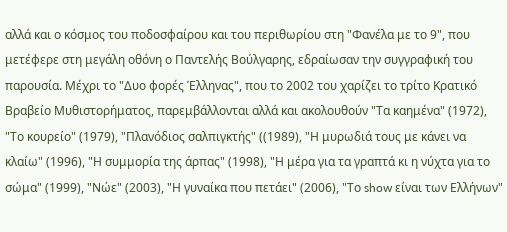αλλά και ο κόσμος του ποδοσφαίρου και του περιθωρίου στη "Φανέλα με το 9", που μετέφερε στη μεγάλη οθόνη ο Παντελής Βούλγαρης, εδραίωσαν την συγγραφική του παρουσία. Μέχρι το "Δυο φορές Έλληνας", που το 2002 του χαρίζει το τρίτο Κρατικό Βραβείο Μυθιστορήματος, παρεμβάλλονται αλλά και ακολουθούν "Τα καημένα" (1972), "Το κουρείο" (1979), "Πλανόδιος σαλπιγκτής" ((1989), "Η μυρωδιά τους με κάνει να κλαίω" (1996), "Η συμμορία της άρπας" (1998), "Η μέρα για τα γραπτά κι η νύχτα για το σώμα" (1999), "Νώε" (2003), "Η γυναίκα που πετάει" (2006), "Το show είναι των Ελλήνων"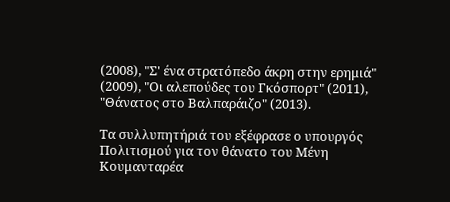(2008), "Σ' ένα στρατόπεδο άκρη στην ερημιά" (2009), "Οι αλεπούδες του Γκόσπορτ" (2011), "Θάνατος στο Βαλπαράιζο" (2013).

Τα συλλυπητήριά του εξέφρασε ο υπουργός Πολιτισμού για τον θάνατο του Μένη Κουμανταρέα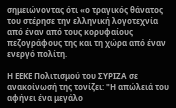σημειώνοντας ότι «ο τραγικός θάνατος του στέρησε την ελληνική λογοτεχνία από έναν από τους κορυφαίους πεζογράφους της και τη χώρα από έναν ενεργό πολίτη.

Η ΕΕΚΕ Πολιτισμού του ΣΥΡΙΖΑ σε ανακοίνωσή της τονίζει: "Η απώλειά του αφήνει ένα μεγάλο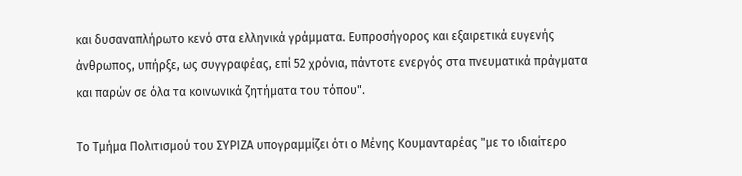και δυσαναπλήρωτο κενό στα ελληνικά γράμματα. Ευπροσήγορος και εξαιρετικά ευγενής άνθρωπος, υπήρξε, ως συγγραφέας, επί 52 χρόνια, πάντοτε ενεργός στα πνευματικά πράγματα και παρών σε όλα τα κοινωνικά ζητήματα του τόπου".

Το Τμήμα Πολιτισμού του ΣΥΡΙΖΑ υπογραμμίζει ότι ο Μένης Κουμανταρέας "με το ιδιαίτερο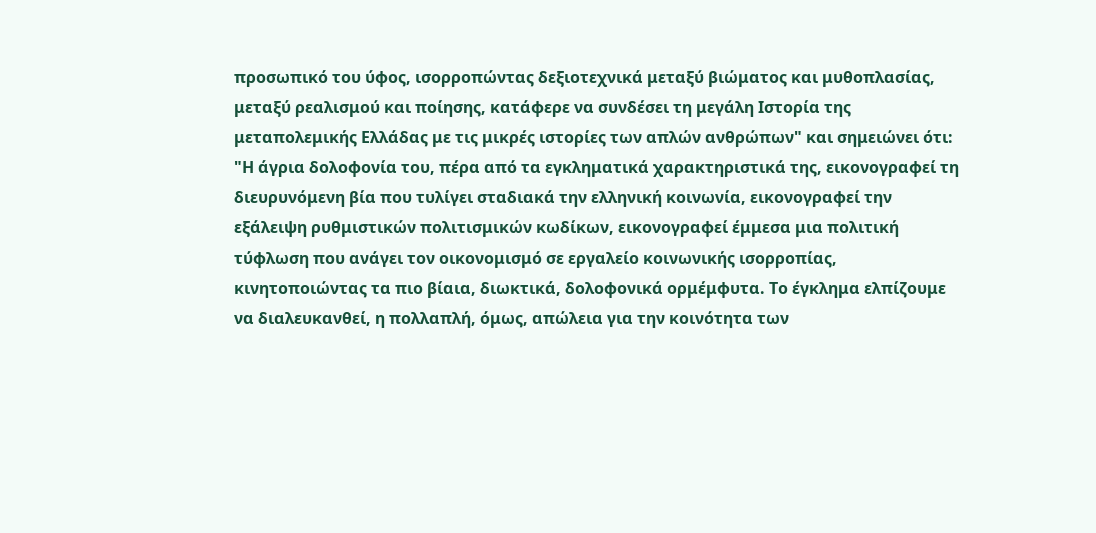προσωπικό του ύφος, ισορροπώντας δεξιοτεχνικά μεταξύ βιώματος και μυθοπλασίας, μεταξύ ρεαλισμού και ποίησης, κατάφερε να συνδέσει τη μεγάλη Ιστορία της μεταπολεμικής Ελλάδας με τις μικρές ιστορίες των απλών ανθρώπων" και σημειώνει ότι: "Η άγρια δολοφονία του, πέρα από τα εγκληματικά χαρακτηριστικά της, εικονογραφεί τη διευρυνόμενη βία που τυλίγει σταδιακά την ελληνική κοινωνία, εικονογραφεί την εξάλειψη ρυθμιστικών πολιτισμικών κωδίκων, εικονογραφεί έμμεσα μια πολιτική τύφλωση που ανάγει τον οικονομισμό σε εργαλείο κοινωνικής ισορροπίας, κινητοποιώντας τα πιο βίαια, διωκτικά, δολοφονικά ορμέμφυτα. Το έγκλημα ελπίζουμε να διαλευκανθεί, η πολλαπλή, όμως, απώλεια για την κοινότητα των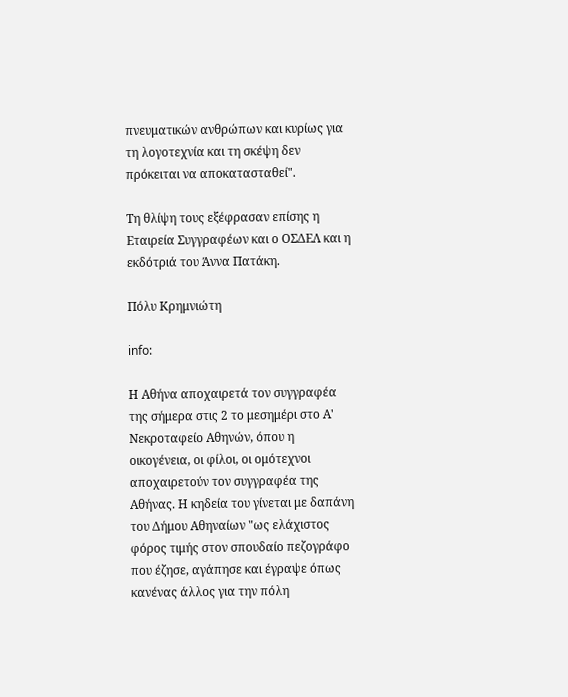πνευματικών ανθρώπων και κυρίως για τη λογοτεχνία και τη σκέψη δεν πρόκειται να αποκατασταθεί".

Τη θλίψη τους εξέφρασαν επίσης η Εταιρεία Συγγραφέων και ο ΟΣΔΕΛ και η εκδότριά του Άννα Πατάκη.

Πόλυ Κρημνιώτη

info:

Η Αθήνα αποχαιρετά τον συγγραφέα της σήμερα στις 2 το μεσημέρι στο Α' Νεκροταφείο Αθηνών, όπου η οικογένεια, οι φίλοι, οι ομότεχνοι αποχαιρετούν τον συγγραφέα της Αθήνας. Η κηδεία του γίνεται με δαπάνη του Δήμου Αθηναίων "ως ελάχιστος φόρος τιμής στον σπουδαίο πεζογράφο που έζησε, αγάπησε και έγραψε όπως κανένας άλλος για την πόλη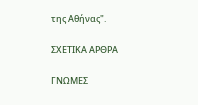της Αθήνας".

ΣΧΕΤΙΚΑ ΑΡΘΡΑ

ΓΝΩΜΕΣ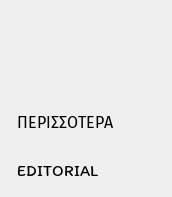ΠΕΡΙΣΣΟΤΕΡΑ

EDITORIAL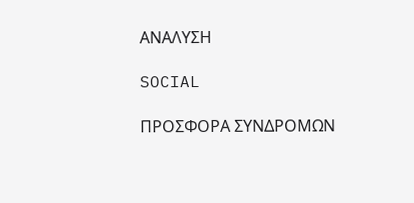ΑΝΑΛΥΣΗ

SOCIAL

ΠΡΟΣΦΟΡΑ ΣΥΝΔΡΟΜΩΝ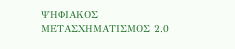ΨΗΦΙΑΚΟΣ ΜΕΤΑΣΧΗΜΑΤΙΣΜΟΣ 2.0